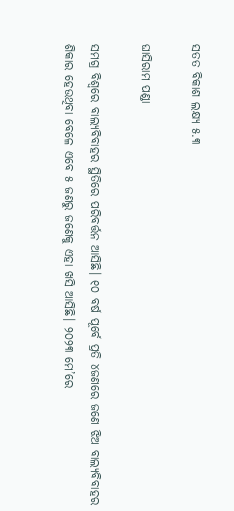ସତତ ବିକାଶ ଲକ୍ଷ୍ୟ ୫.୩

ଘାସିରାମ ପଣ୍ଡା

ସମଗ୍ର ବିଶ୍ୱରେ ବାଲ୍ୟବିବାହର ସ୍ଥିତିରେ ପରିବର୍ତ୍ତନ ଆସିଛି। ୧୦ ବର୍ଷ ପୂର୍ବେ ପ୍ରତି ୪ଜଣରେ ଜଣେ ଝିଅ ବାଲ୍ୟବିବାହର ଶିକାର ହେଉଥିବା ବେଳେ ଏବେ ୫ ଜଣରୁ ଜଣେକୁ ଏହା ଖସି ଆସିଛି। ୨୦୨୩ ମେ’ରେ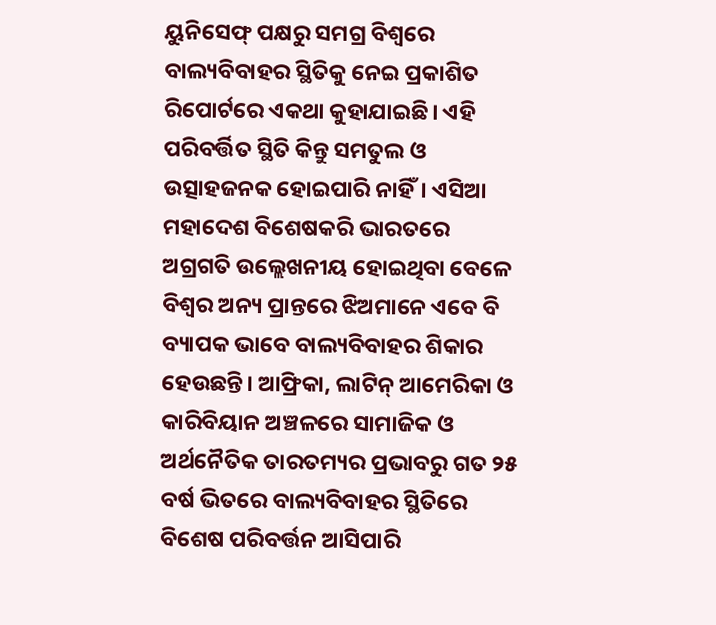ୟୁନିସେଫ୍‌ ପକ୍ଷରୁ ସମଗ୍ର ବିଶ୍ୱରେ ବାଲ୍ୟବିବାହର ସ୍ଥିତିକୁ ନେଇ ପ୍ରକାଶିତ ରିପୋର୍ଟରେ ଏକଥା କୁହାଯାଇଛି। ଏହି ପରିବର୍ତ୍ତିତ ସ୍ଥିତି କିନ୍ତୁ ସମତୁଲ ଓ ଉତ୍ସାହଜନକ ହୋଇପାରି ନାହିଁ। ଏସିଆ ମହାଦେଶ ବିଶେଷକରି ଭାରତରେ ଅଗ୍ରଗତି ଉଲ୍ଲେଖନୀୟ ହୋଇଥିବା ବେଳେ ବିଶ୍ୱର ଅନ୍ୟ ପ୍ରାନ୍ତରେ ଝିଅମାନେ ଏବେ ବି ବ୍ୟାପକ ଭାବେ ବାଲ୍ୟବିବାହର ଶିକାର ହେଉଛନ୍ତି। ଆଫ୍ରିକା, ଲାଟିନ୍‌ ଆମେରିକା ଓ କାରିବିୟାନ ଅଞ୍ଚଳରେ ସାମାଜିକ ଓ ଅର୍ଥନୈତିକ ତାରତମ୍ୟର ପ୍ରଭାବରୁ ଗତ ୨୫ ବର୍ଷ ଭିତରେ ବାଲ୍ୟବିବାହର ସ୍ଥିତିରେ ବିଶେଷ ପରିବର୍ତ୍ତନ ଆସିପାରି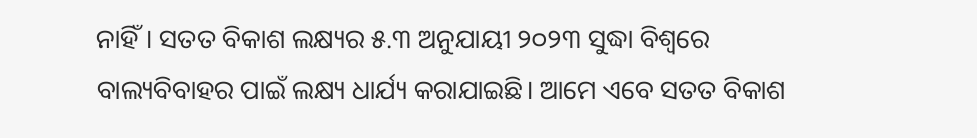ନାହିଁ। ସତତ ବିକାଶ ଲକ୍ଷ୍ୟର ୫.୩ ଅନୁଯାୟୀ ୨୦୨୩ ସୁଦ୍ଧା ବିଶ୍ୱରେ ବାଲ୍ୟବିବାହର ପାଇଁ ଲକ୍ଷ୍ୟ ଧାର୍ଯ୍ୟ କରାଯାଇଛି। ଆମେ ଏବେ ସତତ ବିକାଶ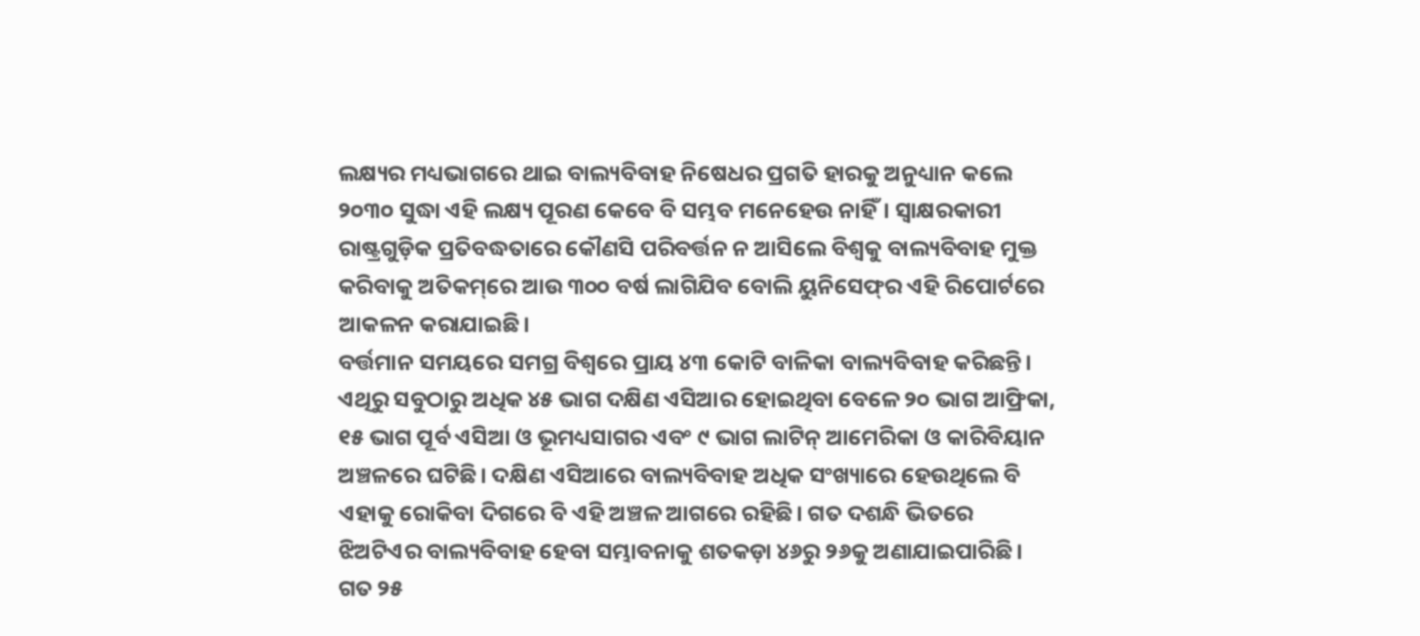ଲକ୍ଷ୍ୟର ମଧ୍ୟଭାଗରେ ଥାଇ ବାଲ୍ୟବିବାହ ନିଷେଧର ପ୍ରଗତି ହାରକୁ ଅନୁଧ୍ୟାନ କଲେ ୨୦୩୦ ସୁଦ୍ଧା ଏହି ଲକ୍ଷ୍ୟ ପୂରଣ କେବେ ବି ସମ୍ଭବ ମନେହେଉ ନାହିଁ। ସ୍ବାକ୍ଷରକାରୀ ରାଷ୍ଟ୍ରଗୁଡ଼ିକ ପ୍ରତିବଦ୍ଧତାରେ କୌଣସି ପରିବର୍ତ୍ତନ ନ ଆସିଲେ ବିଶ୍ୱକୁ ବାଲ୍ୟବିବାହ ମୁକ୍ତ କରିବାକୁ ଅତିକମ୍‌ରେ ଆଉ ୩୦୦ ବର୍ଷ ଲାଗିଯିବ ବୋଲି ୟୁନିସେଫ୍‌ର ଏହି ରିପୋର୍ଟରେ ଆକଳନ କରାଯାଇଛି।
ବର୍ତ୍ତମାନ ସମୟରେ ସମଗ୍ର ବିଶ୍ୱରେ ପ୍ରାୟ ୪୩ କୋଟି ବାଳିକା ବାଲ୍ୟବିବାହ କରିଛନ୍ତି। ଏଥିରୁ ସବୁଠାରୁ ଅଧିକ ୪୫ ଭାଗ ଦକ୍ଷିଣ ଏସିଆର ହୋଇଥିବା ବେଳେ ୨୦ ଭାଗ ଆଫ୍ରିକା, ୧୫ ଭାଗ ପୂର୍ବ ଏସିଆ ଓ ଭୂମଧ୍ୟସାଗର ଏବଂ ୯ ଭାଗ ଲାଟିନ୍‌ ଆମେରିକା ଓ କାରିବିୟାନ ଅଞ୍ଚଳରେ ଘଟିଛି। ଦକ୍ଷିଣ ଏସିଆରେ ବାଲ୍ୟବିବାହ ଅଧିକ ସଂଖ୍ୟାରେ ହେଉଥିଲେ ବି ଏହାକୁ ରୋକିବା ଦିଗରେ ବି ଏହି ଅଞ୍ଚଳ ଆଗରେ ରହିଛି। ଗତ ଦଶନ୍ଧି ଭିତରେ ଝିଅଟିଏର ବାଲ୍ୟବିବାହ ହେବା ସମ୍ଭାବନାକୁ ଶତକଡ଼ା ୪୬ରୁ ୨୬କୁ ଅଣାଯାଇପାରିଛି। ଗତ ୨୫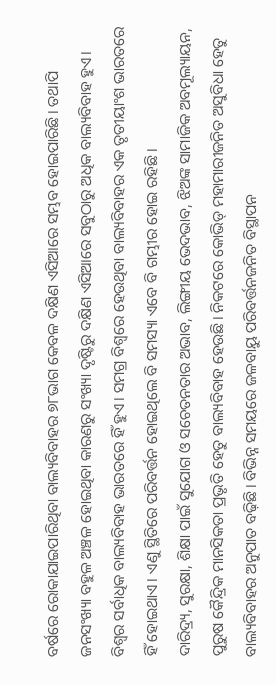ବର୍ଷରେ ରୋକାଯାଇପାରିଥିବା ବାଲ୍ୟବିବାହର ୭୮ଭାଗ କେବଳ ଦକ୍ଷିଣ ଏସିଆରେ ସମ୍ଭବ ହୋଇପାରିଛି। ତଥାପି ଜନସଂଖ୍ୟା ବହୁଳ ଅଞ୍ଚଳ ହୋଇଥିବା କାରଣରୁ ସଂଖ୍ୟା ଦୃଷ୍ଟିରୁ ଦକ୍ଷିଣ ଏସିଆରେ ସବୁଠାରୁ ଅଧିକ ବାଲ୍ୟବିବାହ ହୁଏ। ବିଶ୍ୱର ସର୍ବାଧିକ ବାଲ୍ୟବିବାହ ଭାରତରେ ହିଁ ହୁଏ। ସମଗ୍ର ବିଶ୍ୱରେ ହେଉଥିବା ବାଲ୍ୟବିବାହର ଏକ ତୃତୀୟାଂଶ ଭାରତରେ ହିଁ ହୋଇଥାଏ। ଏଣୁ ସ୍ଥିତିରେ ପରିବର୍ତ୍ତନ ହୋଇଥିଲେ ବି ସମସ୍ୟା ଏବେ ବି ଗମ୍ଭୀର ହୋଇ ରହିଛି।
ଦାରିଦ୍ର୍ୟ, ସୁରକ୍ଷା, ଶିକ୍ଷା ପାଇଁ ସୁଯୋଗ ଓ ସଚେତନତାର ଅଭାବ, ଲିଙ୍ଗୀୟ ଭେଦଭାବ, ଝିଅଙ୍କ ସାମାଜିକ ଅବମୂଲ୍ୟାୟନ, ପୁରୁଷ କୈନ୍ଦ୍ରିକ ମାନସିକତା ପ୍ରଭୃତି ହେତୁ ବାଲ୍ୟବିବାହ ହେଉଛି। ନିକଟରେ କୋଭିଡ୍‌ ମହାମାରୀଜନିତ ଅସୁବିଧା ହେତୁ ବାଲ୍ୟବିବାହର ଅନୁପାତ ବଢ଼ିଛି। ବିଭିନ୍ନ ସମୟରେ ଜଳବାୟୁ ପରିବର୍ତ୍ତନଜନିତ ବିସ୍ଥାପନ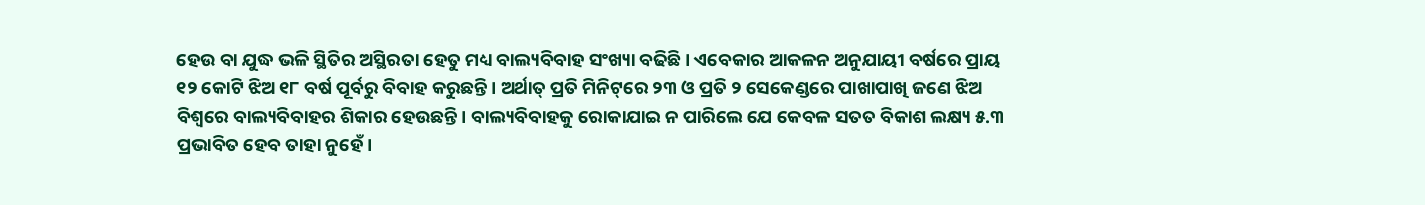ହେଉ ବା ଯୁଦ୍ଧ ଭଳି ସ୍ଥିତିର ଅସ୍ଥିରତା ହେତୁ ମଧ୍ୟ ବାଲ୍ୟବିବାହ ସଂଖ୍ୟା ବଢିଛି। ଏବେକାର ଆକଳନ ଅନୁଯାୟୀ ବର୍ଷରେ ପ୍ରାୟ ୧୨ କୋଟି ଝିଅ ୧୮ ବର୍ଷ ପୂର୍ବରୁ ବିବାହ କରୁଛନ୍ତି। ଅର୍ଥାତ୍‌ ପ୍ରତି ମିନିଟ୍‌ରେ ୨୩ ଓ ପ୍ରତି ୨ ସେକେଣ୍ଡରେ ପାଖାପାଖି ଜଣେ ଝିଅ ବିଶ୍ୱରେ ବାଲ୍ୟବିବାହର ଶିକାର ହେଉଛନ୍ତି। ବାଲ୍ୟବିବାହକୁ ରୋକାଯାଇ ନ ପାରିଲେ ଯେ କେବଳ ସତତ ବିକାଶ ଲକ୍ଷ୍ୟ ୫.୩ ପ୍ରଭାବିତ ହେବ ତାହା ନୁହେଁ।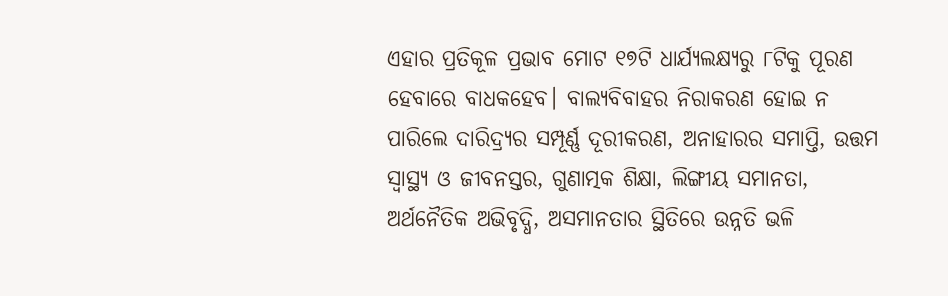ଏହାର ପ୍ରତିକୂଳ ପ୍ରଭାବ ମୋଟ ୧୭ଟି ଧାର୍ଯ୍ୟଲକ୍ଷ୍ୟରୁ ୮ଟିକୁ ପୂରଣ ହେବାରେ ବାଧକହେବ। ବାଲ୍ୟବିବାହର ନିରାକରଣ ହୋଇ ନ ପାରିଲେ ଦାରିଦ୍ର୍ୟର ସମ୍ପୂର୍ଣ୍ଣ ଦୂରୀକରଣ, ଅନାହାରର ସମାପ୍ତି, ଉତ୍ତମ ସ୍ବାସ୍ଥ୍ୟ ଓ ଜୀବନସ୍ତର, ଗୁଣାତ୍ମକ ଶିକ୍ଷା, ଲିଙ୍ଗୀୟ ସମାନତା, ଅର୍ଥନୈତିକ ଅଭିବୃଦ୍ଧି, ଅସମାନତାର ସ୍ଥିତିରେ ଉନ୍ନତି ଭଳି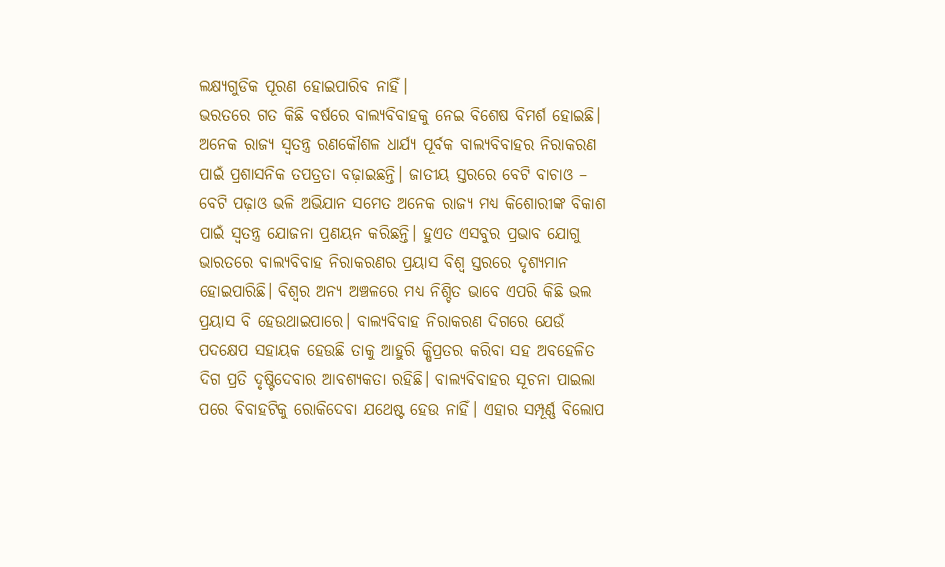ଲକ୍ଷ୍ୟଗୁଡିକ ପୂରଣ ହୋଇପାରିବ ନାହିଁ।
ଭରତରେ ଗତ କିଛି ବର୍ଷରେ ବାଲ୍ୟବିବାହକୁ ନେଇ ବିଶେଷ ବିମର୍ଶ ହୋଇଛି। ଅନେକ ରାଜ୍ୟ ସ୍ବତନ୍ତ୍ର ରଣକୌଶଳ ଧାର୍ଯ୍ୟ ପୂର୍ବକ ବାଲ୍ୟବିବାହର ନିରାକରଣ ପାଇଁ ପ୍ରଶାସନିକ ତପତ୍ରତା ବଢ଼ାଇଛନ୍ତି। ଜାତୀୟ ସ୍ତରରେ ବେଟି ବାଚାଓ – ବେଟି ପଢ଼ାଓ ଭଳି ଅଭିଯାନ ସମେତ ଅନେକ ରାଜ୍ୟ ମଧ୍ୟ କିଶୋରୀଙ୍କ ବିକାଶ ପାଇଁ ସ୍ବତନ୍ତ୍ର ଯୋଜନା ପ୍ରଣୟନ କରିଛନ୍ତି। ହୁଏତ ଏସବୁର ପ୍ରଭାବ ଯୋଗୁ ଭାରତରେ ବାଲ୍ୟବିବାହ ନିରାକରଣର ପ୍ରୟାସ ବିଶ୍ୱ ସ୍ତରରେ ଦୃଶ୍ୟମାନ ହୋଇପାରିଛି। ବିଶ୍ୱର ଅନ୍ୟ ଅଞ୍ଚଳରେ ମଧ୍ୟ ନିଶ୍ଚିତ ଭାବେ ଏପରି କିଛି ଭଲ ପ୍ରୟାସ ବି ହେଉଥାଇପାରେ। ବାଲ୍ୟବିବାହ ନିରାକରଣ ଦିଗରେ ଯେଉଁ ପଦକ୍ଷେପ ସହାୟକ ହେଉଛି ତାକୁ ଆହୁରି କ୍ଷିପ୍ରତର କରିବା ସହ ଅବହେଳିତ ଦିଗ ପ୍ରତି ଦୃଷ୍ଟିଦେବାର ଆବଶ୍ୟକତା ରହିଛି। ବାଲ୍ୟବିବାହର ସୂଚନା ପାଇଲା ପରେ ବିବାହଟିକୁ ରୋକିଦେବା ଯଥେଷ୍ଟ ହେଉ ନାହିଁ। ଏହାର ସମ୍ପୂର୍ଣ୍ଣ ବିଲୋପ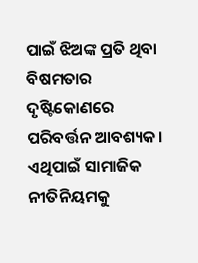ପାଇଁ ଝିଅଙ୍କ ପ୍ରତି ଥିବା ବିଷମତାର ଦୃଷ୍ଟିକୋଣରେ ପରିବର୍ତ୍ତନ ଆବଶ୍ୟକ। ଏଥିପାଇଁ ସାମାଜିକ ନୀତିନିୟମକୁ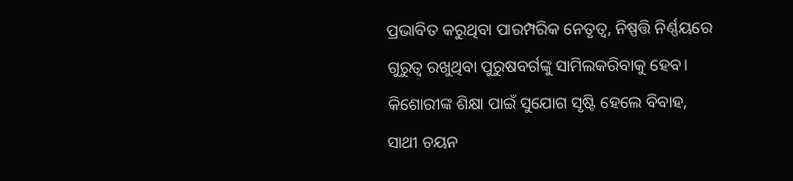ପ୍ରଭାବିତ କରୁଥିବା ପାରମ୍ପରିକ ନେତୃତ୍ୱ, ନିଷ୍ପତ୍ତି ନିର୍ଣ୍ଣୟରେ ଗୁରୁତ୍ୱ ରଖୁଥିବା ପୁରୁଷବର୍ଗଙ୍କୁ ସାମିଲକରିବାକୁ ହେବ। କିଶୋରୀଙ୍କ ଶିକ୍ଷା ପାଇଁ ସୁଯୋଗ ସୃଷ୍ଟି ହେଲେ ବିବାହ, ସାଥୀ ଚୟନ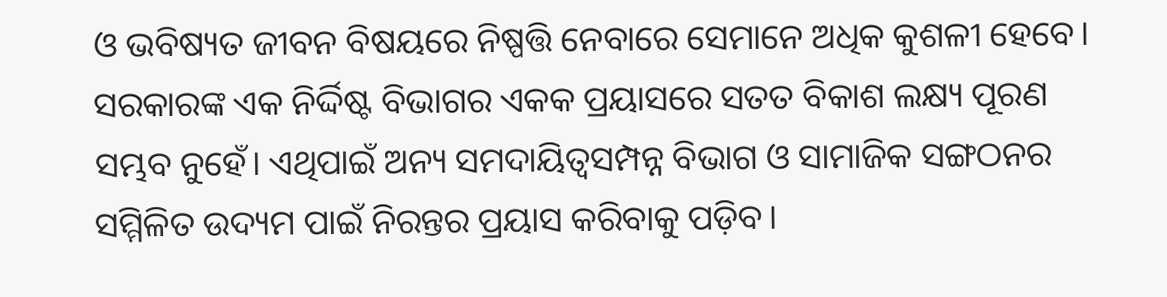ଓ ଭବିଷ୍ୟତ ଜୀବନ ବିଷୟରେ ନିଷ୍ପତ୍ତି ନେବାରେ ସେମାନେ ଅଧିକ କୁଶଳୀ ହେବେ। ସରକାରଙ୍କ ଏକ ନିର୍ଦ୍ଦିଷ୍ଟ ବିଭାଗର ଏକକ ପ୍ରୟାସରେ ସତତ ବିକାଶ ଲକ୍ଷ୍ୟ ପୂରଣ ସମ୍ଭବ ନୁହେଁ। ଏଥିପାଇଁ ଅନ୍ୟ ସମଦାୟିତ୍ୱସମ୍ପନ୍ନ ବିଭାଗ ଓ ସାମାଜିକ ସଙ୍ଗଠନର ସମ୍ମିଳିତ ଉଦ୍ୟମ ପାଇଁ ନିରନ୍ତର ପ୍ରୟାସ କରିବାକୁ ପଡ଼ିବ।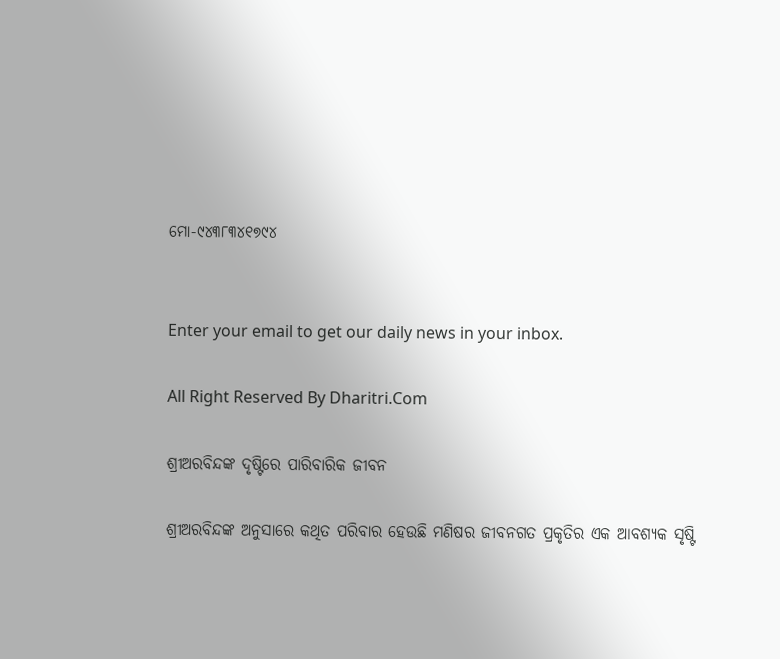ମୋ-୯୪୩୮୩୪୧୭୯୪


Enter your email to get our daily news in your inbox.

All Right Reserved By Dharitri.Com

ଶ୍ରୀଅରବିନ୍ଦଙ୍କ ଦୃଷ୍ଟିରେ ପାରିବାରିକ ଜୀବନ

ଶ୍ରୀଅରବିନ୍ଦଙ୍କ ଅନୁସାରେ କଥିତ ପରିବାର ହେଉଛି ମଣିଷର ଜୀବନଗତ ପ୍ରକୃତିର ଏକ ଆବଶ୍ୟକ ସୃଷ୍ଟି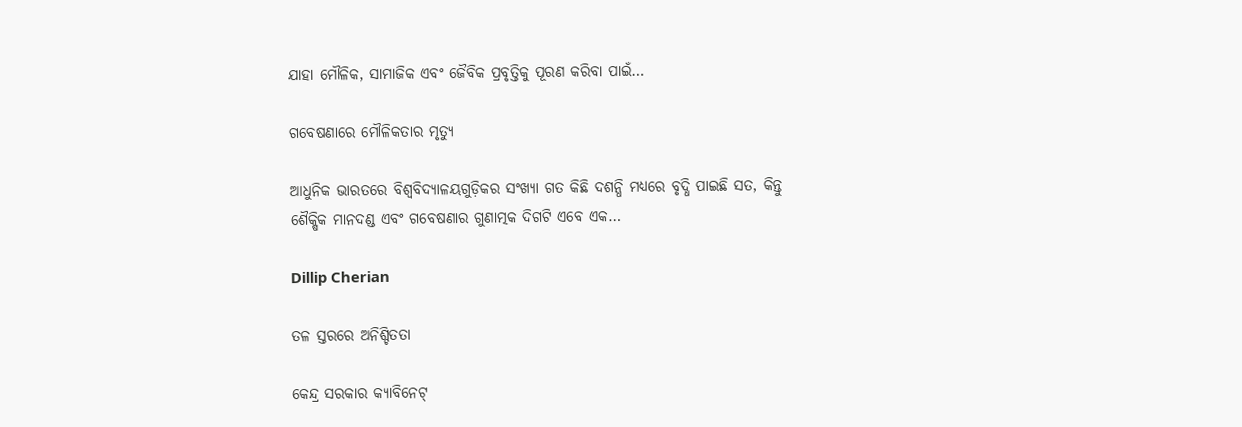ଯାହା ମୌଳିକ, ସାମାଜିକ ଏବଂ ଜୈବିକ ପ୍ରବୃତ୍ତିକୁ ପୂରଣ କରିବା ପାଇଁ…

ଗବେଷଣାରେ ମୌଳିକତାର ମୃତ୍ୟୁ

ଆଧୁନିକ ଭାରତରେ ବିଶ୍ୱବିଦ୍ୟାଳୟଗୁଡ଼ିକର ସଂଖ୍ୟା ଗତ କିଛି ଦଶନ୍ଧି ମଧ୍ୟରେ ବୃଦ୍ଧି ପାଇଛି ସତ, କିନ୍ତୁ ଶୈକ୍ଷିକ ମାନଦଣ୍ଡ ଏବଂ ଗବେଷଣାର ଗୁଣାତ୍ମକ ଦିଗଟି ଏବେ ଏକ…

Dillip Cherian

ତଳ ସ୍ତରରେ ଅନିଶ୍ଚିତତା

କେନ୍ଦ୍ର ସରକାର କ୍ୟାବିନେଟ୍‌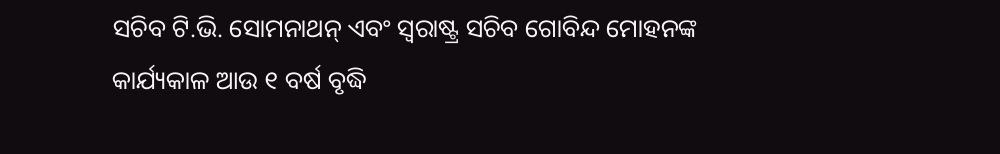ସଚିବ ଟି.ଭି. ସୋମନାଥନ୍‌ ଏବଂ ସ୍ବରାଷ୍ଟ୍ର ସଚିବ ଗୋବିନ୍ଦ ମୋହନଙ୍କ କାର୍ଯ୍ୟକାଳ ଆଉ ୧ ବର୍ଷ ବୃଦ୍ଧି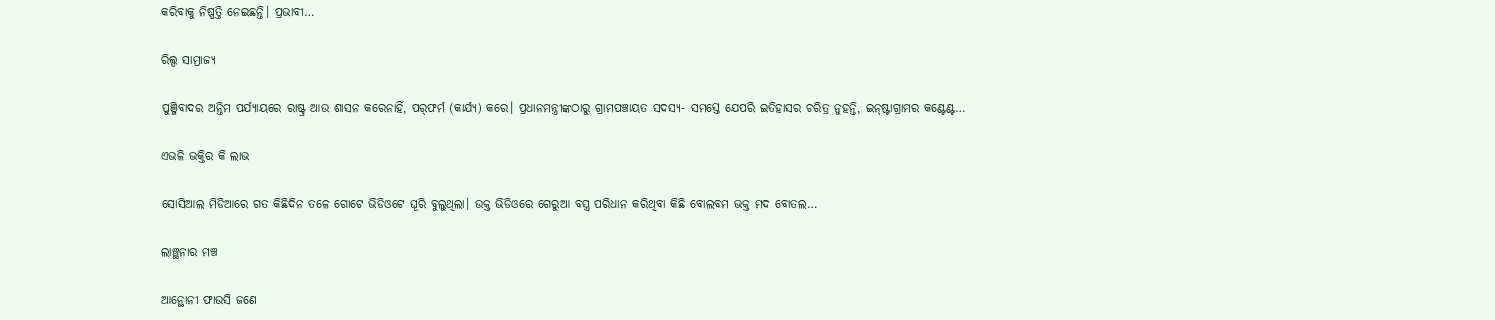କରିବାକୁ ନିଷ୍ପତ୍ତି ନେଇଛନ୍ତି। ପ୍ରଭାବୀ…

ରିଲ୍ସ ସାମ୍ରାଜ୍ୟ

ପୁଞ୍ଜିବାଦର ଅନ୍ତିମ ପର୍ଯ୍ୟାୟରେ ରାଷ୍ଟ୍ର ଆଉ ଶାସନ କରେନାହିଁ, ପର୍‌ଫର୍ମ (କାର୍ଯ୍ୟ) କରେ। ପ୍ରଧାନମନ୍ତ୍ରୀଙ୍କଠାରୁ ଗ୍ରାମପଞ୍ଚାୟତ ସଦସ୍ୟ- ସମସ୍ତେ ଯେପରି ଇତିହାସର ଚରିତ୍ର ନୁହନ୍ତି, ଇନ୍‌ଷ୍ଟାଗ୍ରାମର କଣ୍ଟେଣ୍ଟ…

ଏଭଳି ଭକ୍ତିର କି ଲାଭ

ସୋସିଆଲ ମିଡିଆରେ ଗତ କିଛିଦିନ ତଳେ ଗୋଟେ ଭିଡିଓଟେ ଘୂରି ବୁଲୁଥିଲା। ଉକ୍ତ ଭିଡିଓରେ ଗେରୁଆ ବସ୍ତ୍ର ପରିଧାନ କରିଥିବା କିଛି ବୋଲବମ ଭକ୍ତ ମଦ ବୋତଲ…

ଲାଞ୍ଛନାର ମଞ୍ଚ

ଆନ୍ଥୋନୀ ଫାଉସି ଜଣେ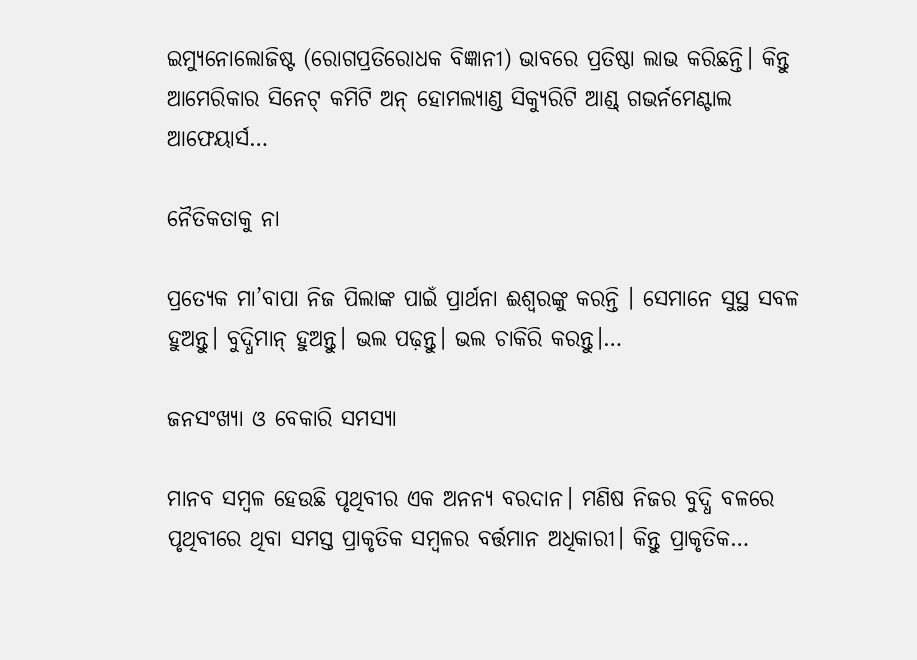ଇମ୍ୟୁନୋଲୋଜିଷ୍ଟ (ରୋଗପ୍ରତିରୋଧକ ବିଜ୍ଞାନୀ) ଭାବରେ ପ୍ରତିଷ୍ଠା ଲାଭ କରିଛନ୍ତି। କିନ୍ତୁ ଆମେରିକାର ସିନେଟ୍‌ କମିଟି ଅନ୍‌ ହୋମଲ୍ୟାଣ୍ଡ ସିକ୍ୟୁରିଟି ଆଣ୍ଡ୍‌ ଗଭର୍ନମେଣ୍ଟାଲ ଆଫେୟାର୍ସ…

ନୈତିକତାକୁ ନା

ପ୍ରତ୍ୟେକ ମା’ବାପା ନିଜ ପିଲାଙ୍କ ପାଇଁ ପ୍ରାର୍ଥନା ଈଶ୍ୱରଙ୍କୁ କରନ୍ତି । ସେମାନେ ସୁସ୍ଥ ସବଳ ହୁଅନ୍ତୁ। ବୁଦ୍ଧିମାନ୍‌ ହୁଅନ୍ତୁ। ଭଲ ପଢ଼ନ୍ତୁ। ଭଲ ଚାକିରି କରନ୍ତୁ।…

ଜନସଂଖ୍ୟା ଓ ବେକାରି ସମସ୍ୟା

ମାନବ ସମ୍ବଳ ହେଉଛି ପୃଥିବୀର ଏକ ଅନନ୍ୟ ବରଦାନ। ମଣିଷ ନିଜର ବୁଦ୍ଧି ବଳରେ ପୃଥିବୀରେ ଥିବା ସମସ୍ତ ପ୍ରାକୃତିକ ସମ୍ବଳର ବର୍ତ୍ତମାନ ଅଧିକାରୀ। କିନ୍ତୁ ପ୍ରାକୃତିକ…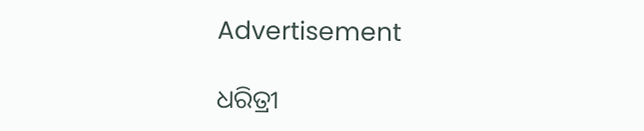Advertisement

ଧରିତ୍ରୀ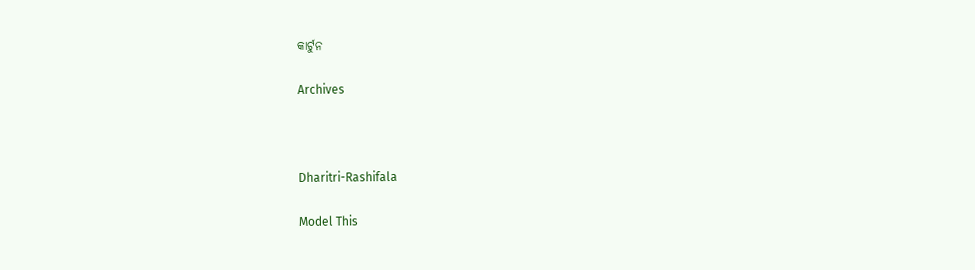କାର୍ଟୁନ

Archives



Dharitri-Rashifala

Model This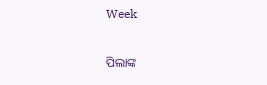Week

ପିଲାଙ୍କ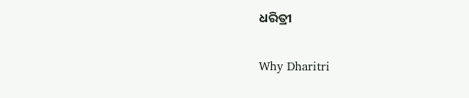ଧରିତ୍ରୀ

Why Dharitri